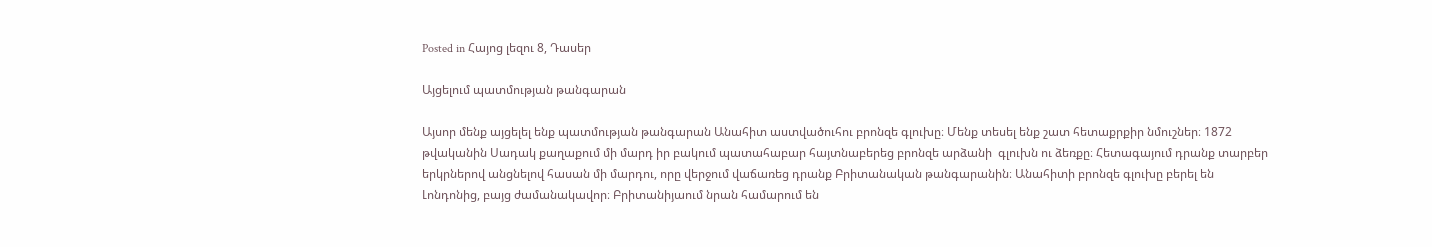Posted in Հայոց լեզու 8, Դասեր

Այցելում պատմության թանգարան

Այսոր մենք այցելել ենք պատմության թանգարան Անահիտ աստվածուհու բրոնզե գլուխը։ Մենք տեսել ենք շատ հետաքրքիր նմուշներ։ 1872 թվականին Սադակ քաղաքում մի մարդ իր բակում պատահաբար հայտնաբերեց բրոնզե արձանի  գլուխն ու ձեռքը։ Հետագայում դրանք տարբեր երկրներով անցնելով հասան մի մարդու, որը վերջում վաճառեց դրանք Բրիտանական թանգարանին։ Անահիտի բրոնզե գլուխը բերել են Լոնդոնից, բայց ժամանակավոր։ Բրիտանիյաում նրան համարում են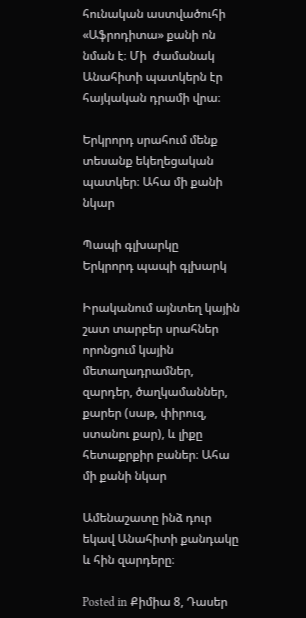հունական աստվածուհի «Աֆրոդիտա» քանի ոն նման է։ Մի  ժամանակ Անահիտի պատկերն էր հայկական դրամի վրա։

Երկրորդ սրահում մենք տեսանք եկեղեցական պատկեր։ Ահա մի քանի նկար

Պապի գլխարկը
Երկրորդ պապի գլխարկ

Իրականում այնտեղ կային շատ տարբեր սրահներ որոնցում կային մետաղադրամներ, զարդեր, ծաղկամաններ, քարեր (սաթ, փիրուզ, ստանու քար), և լիքը հետաքրքիր բաներ։ Ահա մի քանի նկար

Ամենաշատը ինձ դուր եկավ Անահիտի քանդակը և հին զարդերը։

Posted in Քիմիա 8, Դասեր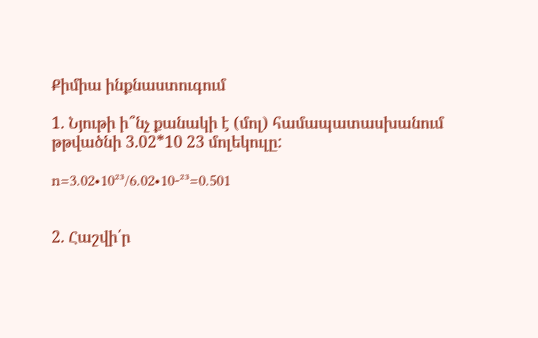Քիմիա ինքնաստուգում

1. Նյութի ի՞նչ քանակի է (մոլ) համապատասխանում թթվածնի 3.02*10 23 մոլեկուլը:

n=3.02•10²³/6.02•10-²³=0.501


2. Հաշվի՛ր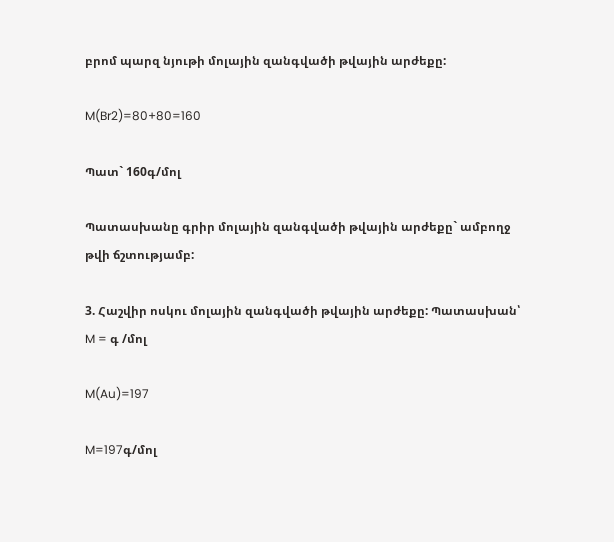բրոմ պարզ նյութի մոլային զանգվածի թվային արժեքը:

M(Br2)=80+80=160

Պատ` 160գ/մոլ

Պատասխանը գրիր մոլային զանգվածի թվային արժեքը` ամբողջ թվի ճշտությամբ:

3. Հաշվիր ոսկու մոլային զանգվածի թվային արժեքը: Պատասխան՝ M = գ /մոլ

M(Au)=197

M=197գ/մոլ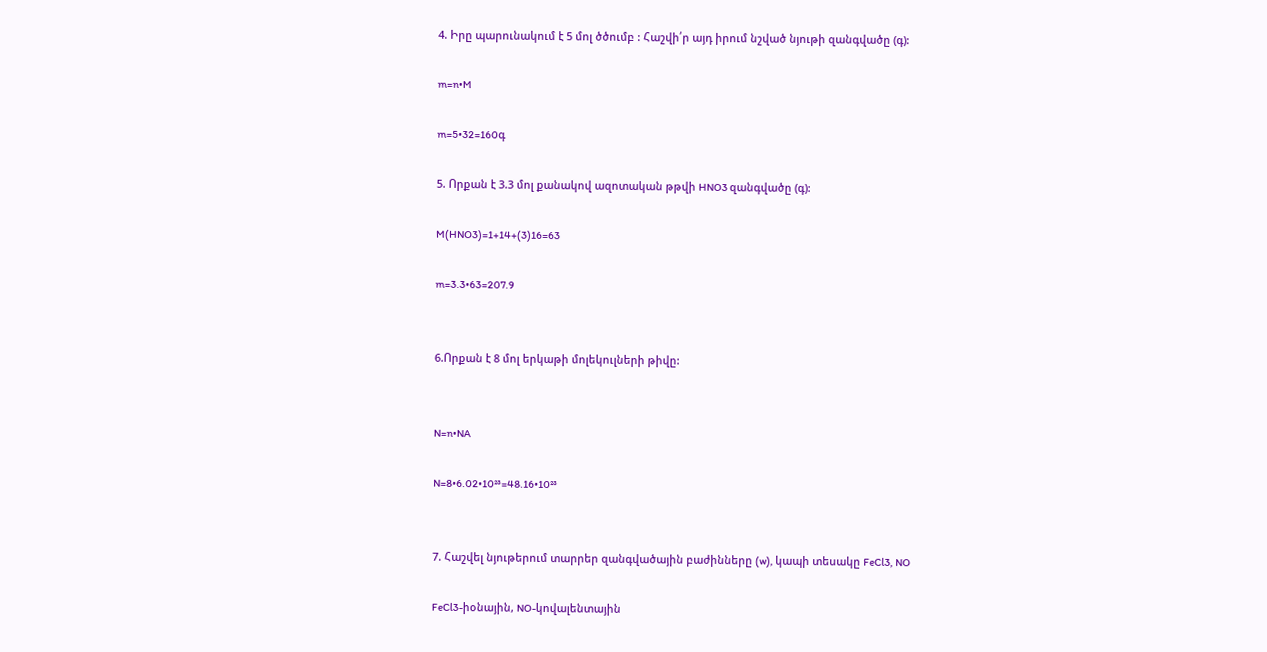4. Իրը պարունակում է 5 մոլ ծծումբ : Հաշվի՛ր այդ իրում նշված նյութի զանգվածը (գ):

m=n•M

m=5•32=160գ

5. Որքան է 3.3 մոլ քանակով ազոտական թթվի HNO3 զանգվածը (գ):

M(HNO3)=1+14+(3)16=63

m=3.3•63=207.9


6.Որքան է 8 մոլ երկաթի մոլեկուլների թիվը:


N=n•NA

N=8•6.02•10²³=48.16•10²³


7. Հաշվել նյութերում տարրեր զանգվածային բաժինները (w), կապի տեսակը FeCl3, NO

FeCl3-իօնային, NO-կովալենտային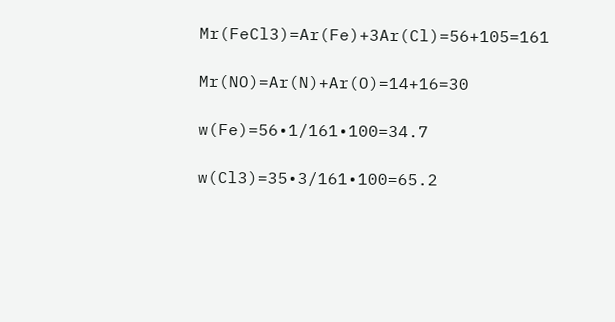Mr(FeCl3)=Ar(Fe)+3Ar(Cl)=56+105=161

Mr(NO)=Ar(N)+Ar(O)=14+16=30

w(Fe)=56•1/161•100=34.7

w(Cl3)=35•3/161•100=65.2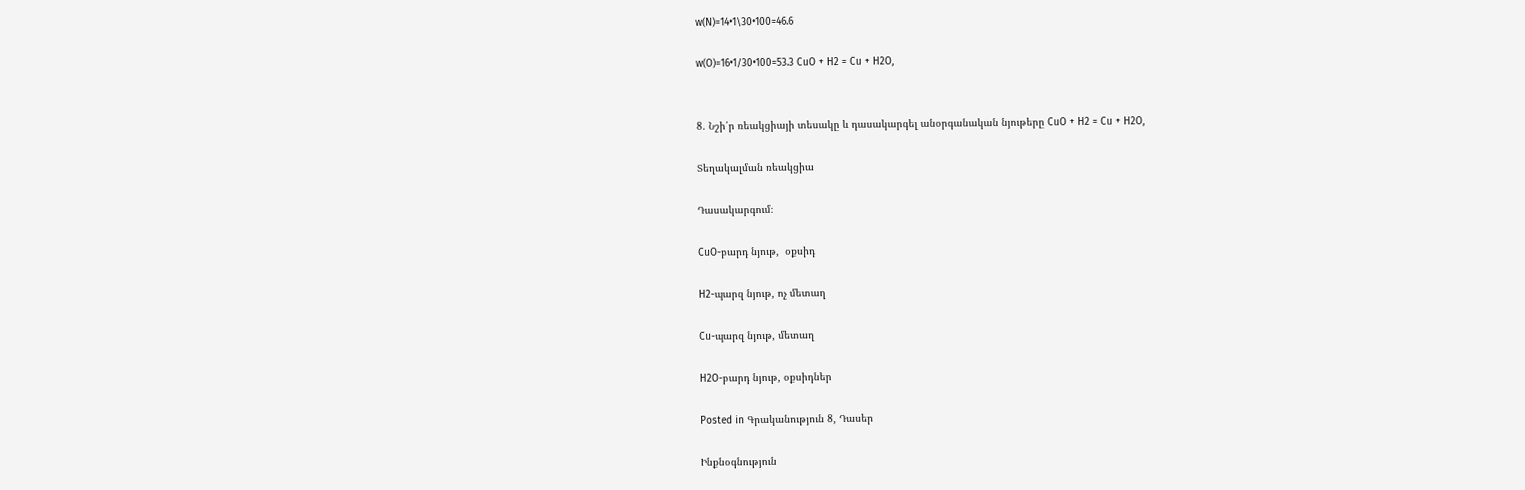w(N)=14•1\30•100=46.6

w(O)=16•1/30•100=53.3 CuO + H2 = Cu + H2O,


8. Նշի՛ր ռեակցիայի տեսակը և դասակարգել անօրգանական նյութերը CuO + H2 = Cu + H2O,

Տեղակալման ռեակցիա

Դասակարգում։

CuO-բարդ նյութ,  օքսիդ

H2-պարզ նյութ, ոչ մետաղ

Cu-պարզ նյութ, մետաղ

H2O-բարդ նյութ, օքսիդներ

Posted in Գրականություն 8, Դասեր

Ինքնօգնություն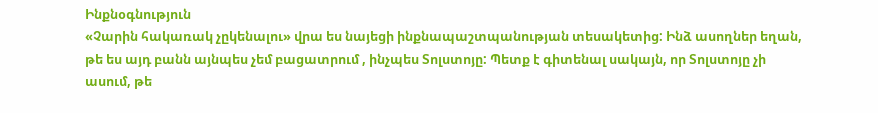Ինքնօգնություն
«Չարին հակառակ չըկենալու» վրա ես նայեցի ինքնապաշտպանության տեսակետից: Ինձ ասողներ եղան, թե ես այդ բանն այնպես չեմ բացատրում , ինչպես Տոլստոյը: Պետք է գիտենալ սակայն, որ Տոլստոյը չի ասում, թե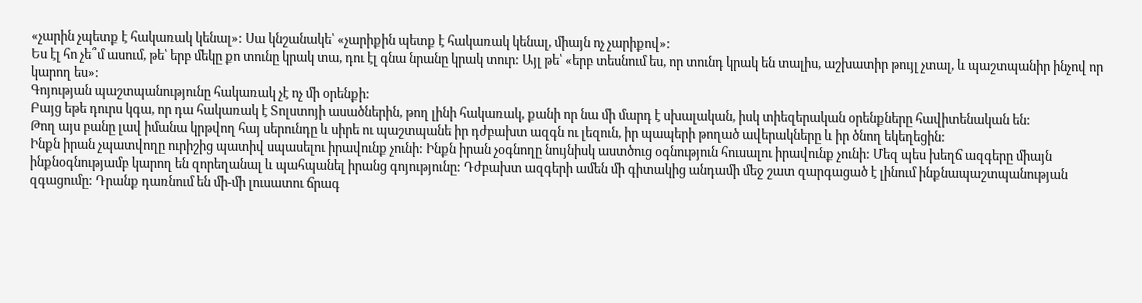«չարին չպետք է հակառակ կենալ»: Սա կնշանակե՝ «չարիքին պետք է հակառակ կենալ, միայն ոչ չարիքով»:
Ես էլ հո չե՞մ ասում, թե՝ երբ մեկը քո տունը կրակ տա, դու էլ գնա նրանը կրակ տուր: Այլ թե՝ «երբ տեսնում ես, որ տունդ կրակ են տալիս, աշխատիր թույլ չտալ, և պաշտպանիր ինչով որ կարող ես»:
Գոյության պաշտպանությունը հակառակ չէ ոչ մի օրենքի:
Բայց եթե դուրս կգա, որ դա հակառակ է Տոլստոյի ասածներին, թող լինի հակառակ, քանի որ նա մի մարդ է սխալական, իսկ տիեզերական օրենքները հավիտենական են:
Թող այս բանը լավ իմանա կրթվող հայ սերունդը և սիրե ու պաշտպանե իր դժբախտ ազգն ու լեզուն, իր պապերի թողած ավերակները և իր ծնող եկեղեցին:
Ինքն իրան չպատվողը ուրիշից պատիվ սպասելու իրավունք չունի: Ինքն իրան չօգնողը նույնիսկ աստծուց օգնություն հուսալու իրավունք չունի: Մեզ պես խեղճ ազգերը միայն ինքնօգնությամբ կարող են զորեղանալ և պահպանել իրանց գոյությունը: Դժբախտ ազգերի ամեն մի գիտակից անդամի մեջ շատ զարգացած է լինում ինքնապաշտպանության զգացումը: Դրանք դառնում են մի-մի լուսատու ճրագ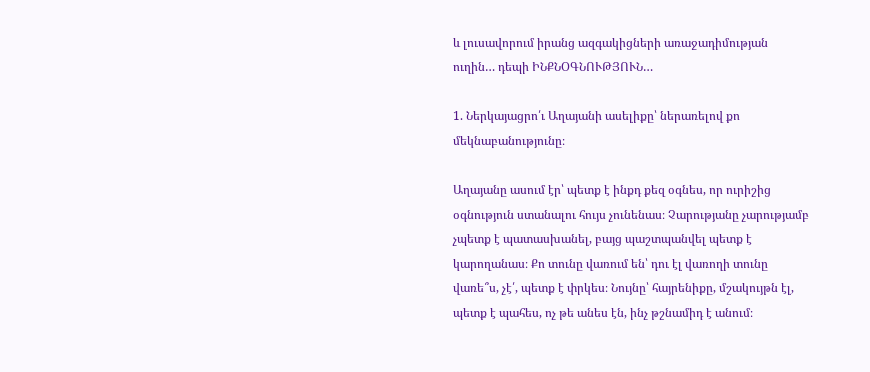և լուսավորում իրանց ազգակիցների առաջադիմության ուղին… դեպի ԻՆՔՆՕԳՆՈՒԹՅՈՒՆ…

1. Ներկայացրո՛ւ Աղայանի ասելիքը՝ ներառելով քո մեկնաբանությունը։

Աղայանը ասում էր՝ պետք է ինքդ քեզ օգնես, որ ուրիշից օգնություն ստանալու հույս չունենաս։ Չարությանը չարությամբ չպետք է պատասխանել, բայց պաշտպանվել պետք է կարողանաս։ Քո տունը վառում են՝ դու էլ վառողի տունը վառե՞ս, չէ՛, պետք է փրկես։ Նույնը՝ հայրենիքը, մշակույթն էլ, պետք է պահես, ոչ թե անես էն, ինչ թշնամիդ է անում։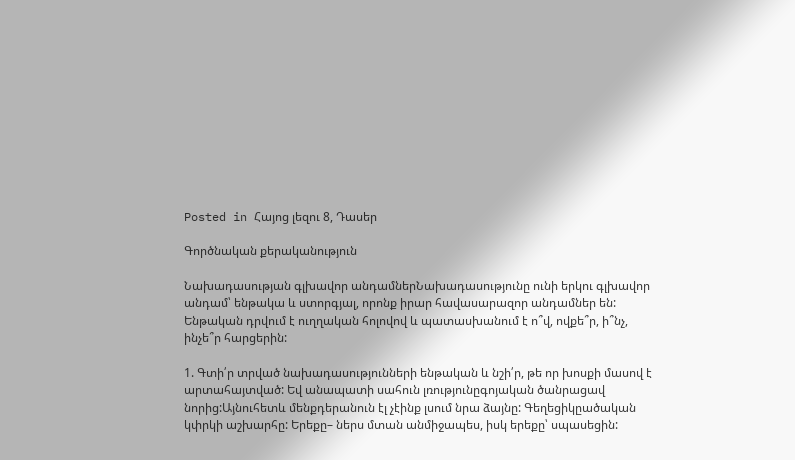Posted in Հայոց լեզու 8, Դասեր

Գործնական քերականություն

Նախադասության գլխավոր անդամներՆախադասությունը ունի երկու գլխավոր անդամ՝ ենթակա և ստորգյալ, որոնք իրար հավասարազոր անդամներ են: Ենթական դրվում է ուղղական հոլովով և պատասխանում է ո՞վ, ովքե՞ր, ի՞նչ, ինչե՞ր հարցերին:

1. Գտի՛ր տրված նախադասությունների ենթական և նշի՛ր, թե որ խոսքի մասով է արտահայտված: Եվ անապատի սահուն լռությունըգոյական ծանրացավ նորից:Այնուհետև մենքդերանուն էլ չէինք լսում նրա ձայնը: Գեղեցիկըածական կփրկի աշխարհը: Երեքը– ներս մտան անմիջապես, իսկ երեքը՝ սպասեցին: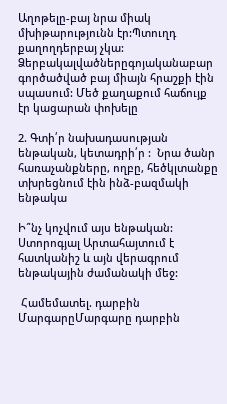Աղոթելը-բայ նրա միակ մխիթարությունն էր:Պտուղդ քաղողդերբայ չկա: Ձերբակալվածներըգոյականաբար գործածված բայ միայն հրաշքի էին սպասում: Մեծ քաղաքում հաճույք էր կացարան փոխելը

2. Գտի՛ր նախադասության ենթական, կետադրի՛ր :  Նրա ծանր հառաչանքները, ողբը, հեծկլտանքը  տխրեցնում էին ինձ-բազմակի ենթակա

Ի՞նչ կոչվում այս ենթական: Ստորոգյալ Արտահայտում է հատկանիշ և այն վերագրում ենթակային ժամանակի մեջ:

 Համեմատել. դարբին ՄարգարըՄարգարը դարբին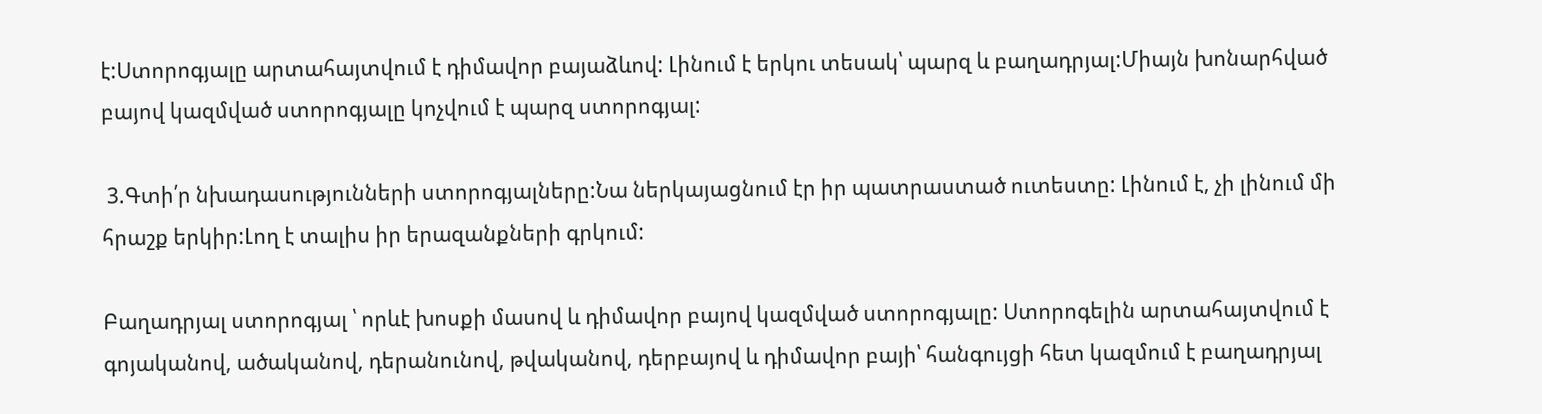է:Ստորոգյալը արտահայտվում է դիմավոր բայաձևով: Լինում է երկու տեսակ՝ պարզ և բաղադրյալ:Միայն խոնարհված բայով կազմված ստորոգյալը կոչվում է պարզ ստորոգյալ:

 3.Գտի՛ր նխադասությունների ստորոգյալները:Նա ներկայացնում էր իր պատրաստած ուտեստը: Լինում է, չի լինում մի հրաշք երկիր:Լող է տալիս իր երազանքների գրկում:

Բաղադրյալ ստորոգյալ ՝ որևէ խոսքի մասով և դիմավոր բայով կազմված ստորոգյալը: Ստորոգելին արտահայտվում է գոյականով, ածականով, դերանունով, թվականով, դերբայով և դիմավոր բայի՝ հանգույցի հետ կազմում է բաղադրյալ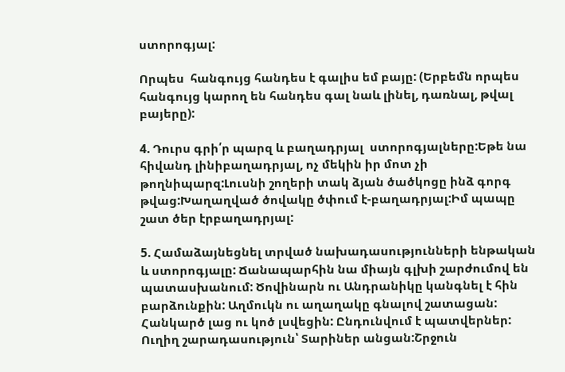ստորոգյալ:

Որպես  հանգույց հանդես է գալիս եմ բայը: (Երբեմն որպես հանգույց կարող են հանդես գալ նաև լինել, դառնալ, թվալ բայերը):

4. Դուրս գրի՛ր պարզ և բաղադրյալ  ստորոգյալները:Եթե նա հիվանդ լինիբաղադրյալ, ոչ մեկին իր մոտ չի թողնիպարզ:Լուսնի շողերի տակ ձյան ծածկոցը ինձ գորգ թվաց:Խաղաղված ծովակը ծփում է-բաղադրյալ:Իմ պապը շատ ծեր էրբաղադրյալ:

5. Համաձայնեցնել տրված նախադասությունների ենթական և ստորոգյալը: Ճանապարհին նա միայն գլխի շարժումով են պատասխանում: Ծովինարն ու Անդրանիկը կանգնել է հին բարձունքին: Աղմուկն ու աղաղակը գնալով շատացան: Հանկարծ լաց ու կոծ լսվեցին: Ընդունվում է պատվերներ: Ուղիղ շարադասություն՝ Տարիներ անցան:Շրջուն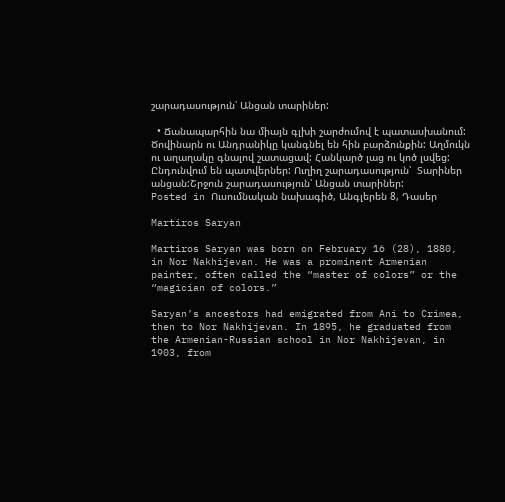շարադասություն՝ Անցան տարիներ:

  • Ճանապարհին նա միայն գլխի շարժումով է պատասխանում: Ծովինարն ու Անդրանիկը կանգնել են հին բարձունքին: Աղմուկն ու աղաղակը գնալով շատացավ: Հանկարծ լաց ու կոծ լսվեց: Ընդունվում են պատվերներ: Ուղիղ շարադասություն՝  Տարիներ անցան:Շրջուն շարադասություն՝ Անցան տարիներ:
Posted in Ուսումնական նախագիծ, Անգլերեն 8, Դասեր

Martiros Saryan

Martiros Saryan was born on February 16 (28), 1880, in Nor Nakhijevan. He was a prominent Armenian painter, often called the “master of colors” or the “magician of colors.”

Saryan’s ancestors had emigrated from Ani to Crimea, then to Nor Nakhijevan. In 1895, he graduated from the Armenian-Russian school in Nor Nakhijevan, in 1903, from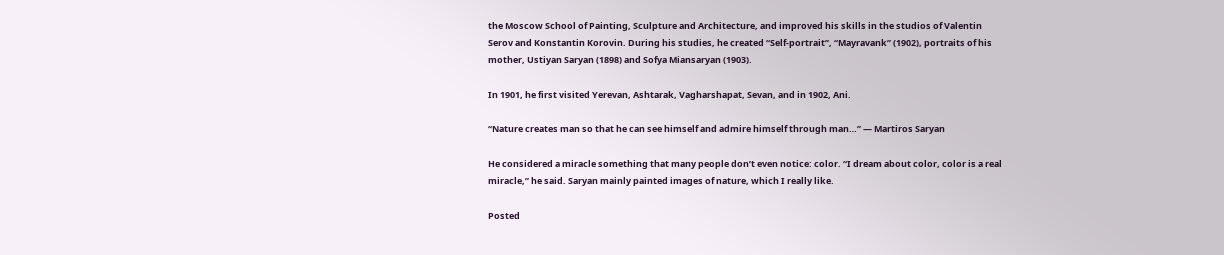the Moscow School of Painting, Sculpture and Architecture, and improved his skills in the studios of Valentin Serov and Konstantin Korovin. During his studies, he created “Self-portrait”, “Mayravank” (1902), portraits of his mother, Ustiyan Saryan (1898) and Sofya Miansaryan (1903).

In 1901, he first visited Yerevan, Ashtarak, Vagharshapat, Sevan, and in 1902, Ani.

“Nature creates man so that he can see himself and admire himself through man…” — Martiros Saryan

He considered a miracle something that many people don’t even notice: color. “I dream about color, color is a real miracle,” he said. Saryan mainly painted images of nature, which I really like.

Posted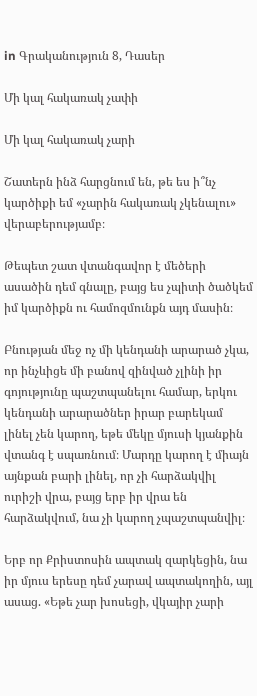in Գրականություն 8, Դասեր

Մի կալ հակառակ չափի

Մի կալ հակառակ չարի

Շատերն ինձ հարցնում են, թե ես ի՞նչ կարծիքի եմ «չարին հակառակ չկենալու» վերաբերությամբ։

Թեպետ շատ վտանգավոր է մեծերի ասածին դեմ գնալը, բայց ես չպիտի ծածկեմ իմ կարծիքն ու համոզմունքն այդ մասին։

Բնության մեջ ոչ մի կենդանի արարած չկա, որ ինչևիցե մի բանով զինված չլինի իր գոյությունը պաշտպանելու համար, երկու կենդանի արարածներ իրար բարեկամ լինել չեն կարող, եթե մեկը մյուսի կյանքին վտանգ է սպառնում։ Մարդը կարող է միայն այնքան բարի լինել, որ չի հարձակվիլ ուրիշի վրա, բայց երբ իր վրա են հարձակվում, նա չի կարող չպաշտպանվիլ։

Երբ որ Քրիստոսին ապտակ զարկեցին, նա իր մյուս երեսը դեմ չարավ ապտակողին, այլ ասաց. «Եթե չար խոսեցի, վկայիր չարի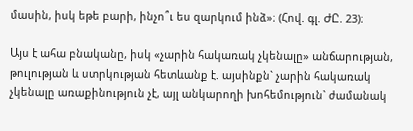մասին, իսկ եթե բարի, ինչո՞ւ ես զարկում ինձ»։ (Հով. գլ. ԺԸ. 23)։

Այս է ահա բնականը, իսկ «չարին հակառակ չկենալը» անճարության, թուլության և ստրկության հետևանք է. այսինքն` չարին հակառակ չկենալը առաքինություն չէ, այլ անկարողի խոհեմություն` ժամանակ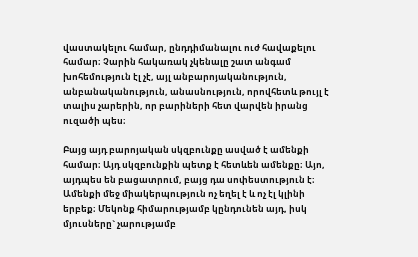վաստակելու համար, ընդդիմանալու ուժ հավաքելու համար։ Չարին հակառակ չկենալը շատ անգամ խոհեմություն էլ չէ, այլ անբարոյականություն, անբանականություն, անասնություն, որովհետև թույլ է տալիս չարերին, որ բարիների հետ վարվեն իրանց ուզածի պես։

Բայց այդ բարոյական սկզբունքը ասված է ամենքի համար։ Այդ սկզբունքին պետք է հետևեն ամենքը։ Այո, այդպես են բացատրում, բայց դա սոփեստություն է։ Ամենքի մեջ միակերպություն ոչ եղել է և ոչ էլ կլինի երբեք։ Մեկոնք հիմարությամբ կընդունեն այդ, իսկ մյուսները` չարությամբ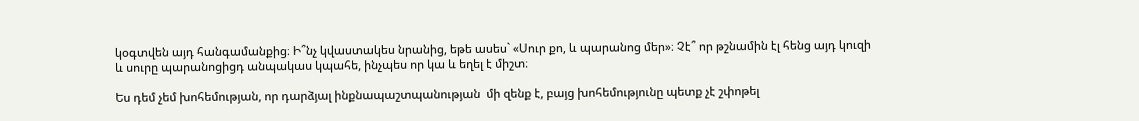կօգտվեն այդ հանգամանքից։ Ի՞նչ կվաստակես նրանից, եթե ասես` «Սուր քո, և պարանոց մեր»։ Չէ՞ որ թշնամին էլ հենց այդ կուզի և սուրը պարանոցիցդ անպակաս կպահե, ինչպես որ կա և եղել է միշտ։

Ես դեմ չեմ խոհեմության, որ դարձյալ ինքնապաշտպանության  մի զենք է, բայց խոհեմությունը պետք չէ շփոթել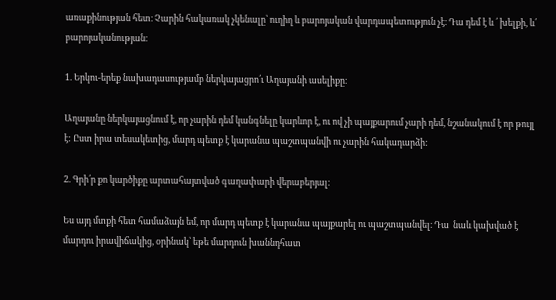առաքինության հետ։ Չարին հակառակ չկենալը՝ ուղիղ և բարոյական վարդապետություն չէ։ Դա դեմ է և ՛ խելքի, և՛ բարոյականության։

1. Երկու-երեք նախադասությամբ ներկայացրո՛ւ Աղայանի ասելիքը։

Աղայանը ներկայացնում է, որ չարին դեմ կանգնելը կարևոր է, ու ով չի պայքարում չարի դեմ, նշանակում է որ թույլ է: Ըստ իրա տեսակետից, մարդ պետք է կարանա պաշտպանվի ու չարին հակադարձի:

2. Գրի՛ր քո կարծիքը արտահայտված գաղափարի վերաբերյալ։

Ես այդ մտքի հետ համաձայն եմ, որ մարդ պետք է կարանա պայքարել ու պաշտպանվել։ Դա  նաև կախված է մարդու իրավիճակից, օրինակ՝ եթե մարդուն խաննդհատ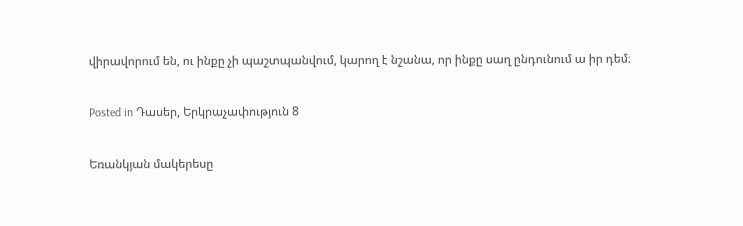վիրավորում են, ու ինքը չի պաշտպանվում, կարող է նշանա, որ ինքը սաղ ընդունում ա իր դեմ։

Posted in Դասեր, Երկրաչափություն 8

Եռանկյան մակերեսը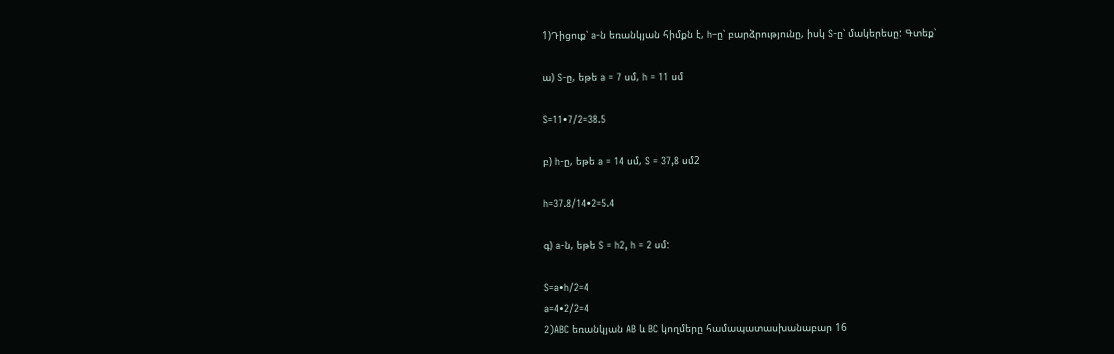1)Դիցուք՝ a-ն եռանկյան հիմքն է, h–ը՝ բարձրությունը, իսկ S-ը՝ մակերեսը: Գտեք՝

ա) S-ը, եթե a = 7 սմ, h = 11 սմ

S=11•7/2=38.5

բ) h-ը, եթե a = 14 սմ, S = 37,8 սմ2

h=37.8/14•2=5.4

գ) a-ն, եթե S = h2, h = 2 սմ:

S=a•h/2=4
a=4•2/2=4
2)ABC եռանկյան AB և BC կողմերը համապատասխանաբար 16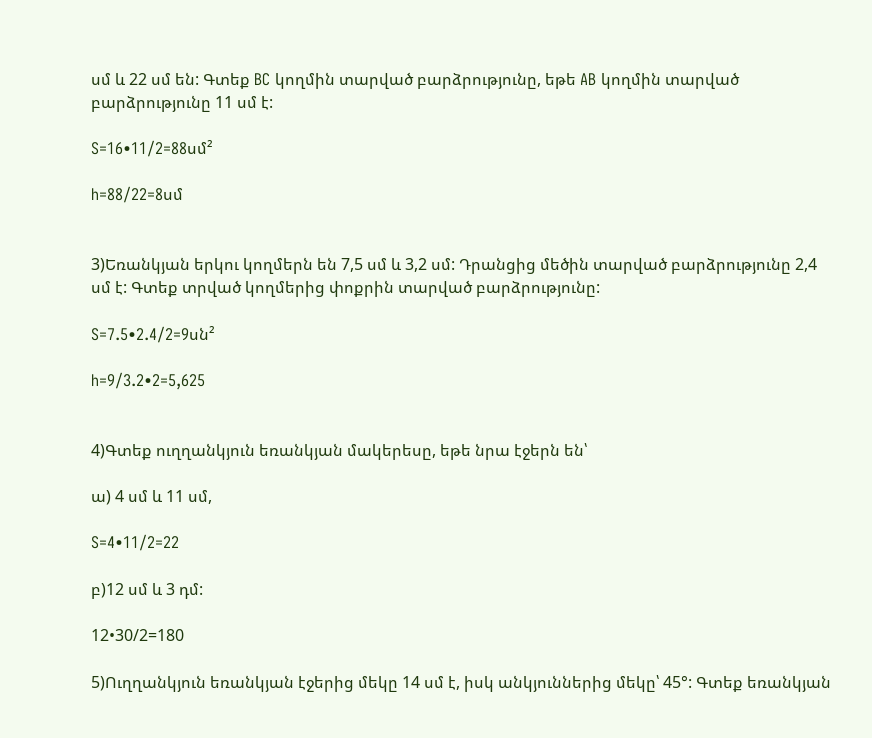սմ և 22 սմ են: Գտեք BC կողմին տարված բարձրությունը, եթե AB կողմին տարված բարձրությունը 11 սմ է:

S=16•11/2=88սմ²

h=88/22=8սմ


3)Եռանկյան երկու կողմերն են 7,5 սմ և 3,2 սմ: Դրանցից մեծին տարված բարձրությունը 2,4 սմ է: Գտեք տրված կողմերից փոքրին տարված բարձրությունը:

S=7.5•2.4/2=9սն²

h=9/3.2•2=5,625


4)Գտեք ուղղանկյուն եռանկյան մակերեսը, եթե նրա էջերն են՝

ա) 4 սմ և 11 սմ,

S=4•11/2=22

բ)12 սմ և 3 դմ:

12•30/2=180

5)Ուղղանկյուն եռանկյան էջերից մեկը 14 սմ է, իսկ անկյուններից մեկը՝ 45°: Գտեք եռանկյան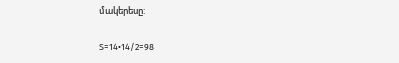մակերեսը:

S=14•14/2=98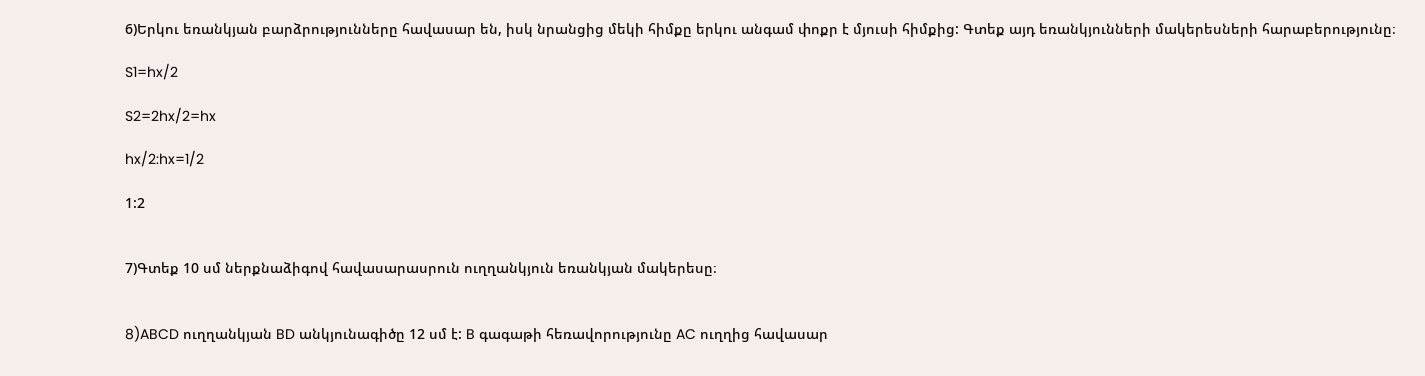6)Երկու եռանկյան բարձրությունները հավասար են, իսկ նրանցից մեկի հիմքը երկու անգամ փոքր է մյուսի հիմքից: Գտեք այդ եռանկյունների մակերեսների հարաբերությունը։

S1=hx/2

S2=2hx/2=hx

hx/2:hx=1/2

1:2


7)Գտեք 10 սմ ներքնաձիգով հավասարասրուն ուղղանկյուն եռանկյան մակերեսը։


8)ABCD ուղղանկյան BD անկյունագիծը 12 սմ է: B գագաթի հեռավորությունը AC ուղղից հավասար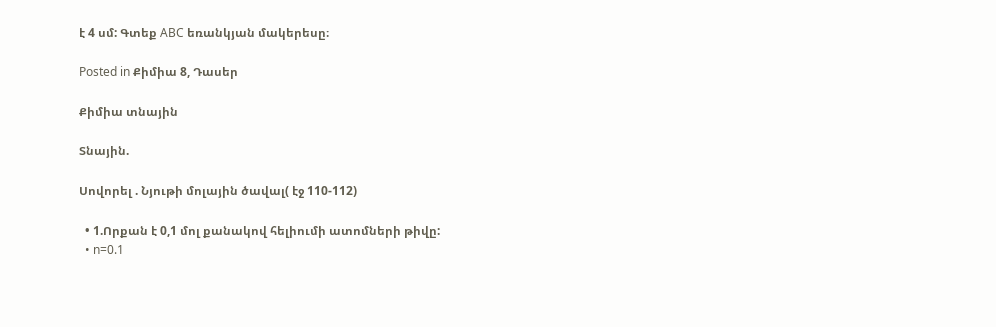է 4 սմ: Գտեք ABC եռանկյան մակերեսը։

Posted in Քիմիա 8, Դասեր

Քիմիա տնային

Տնային.

Սովորել . Նյութի մոլային ծավալ( էջ 110-112)

  • 1.Որքան է 0,1 մոլ քանակով հելիումի ատոմների թիվը:
  • n=0.1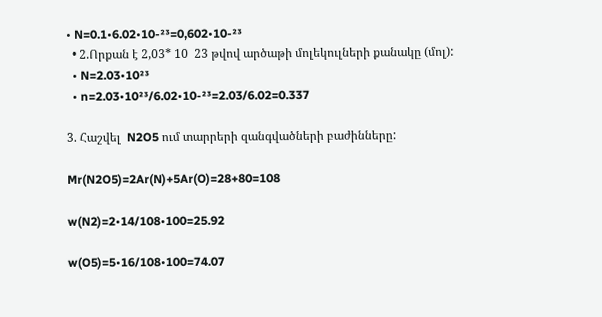• N=0.1•6.02•10-²³=0,602•10-²³
  • 2.Որքան է 2,03* 10  23 թվով արծաթի մոլեկուլների քանակը (մոլ):
  • N=2.03•10²³
  • n=2.03•10²³/6.02•10-²³=2.03/6.02=0.337

3. Հաշվել  N2O5 ում տարրերի զանգվածների բաժինները:

Mr(N2O5)=2Ar(N)+5Ar(O)=28+80=108

w(N2)=2•14/108•100=25.92

w(O5)=5•16/108•100=74.07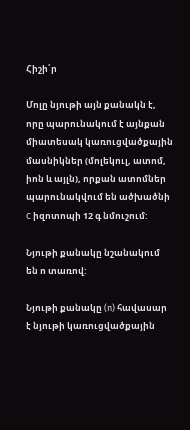Հիշի՛ր

Մոլը նյութի այն քանակն է, որը պարունակում է այնքան միատեսակ կառուցվածքային մասնիկներ (մոլեկուլ, ատոմ, իոն և այլն), որքան ատոմներ պարունակվում են ածխածնի C իզոտոպի 12 գ նմուշում:

Նյութի քանակը նշանակում են ո տառով:

Նյութի քանակը (n) հավասար է նյութի կառուցվածքային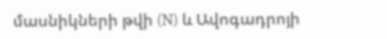մասնիկների թվի (N) և Ավոգադրոյի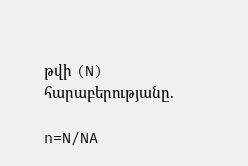թվի (N) հարաբերությանը.

n=N/NA